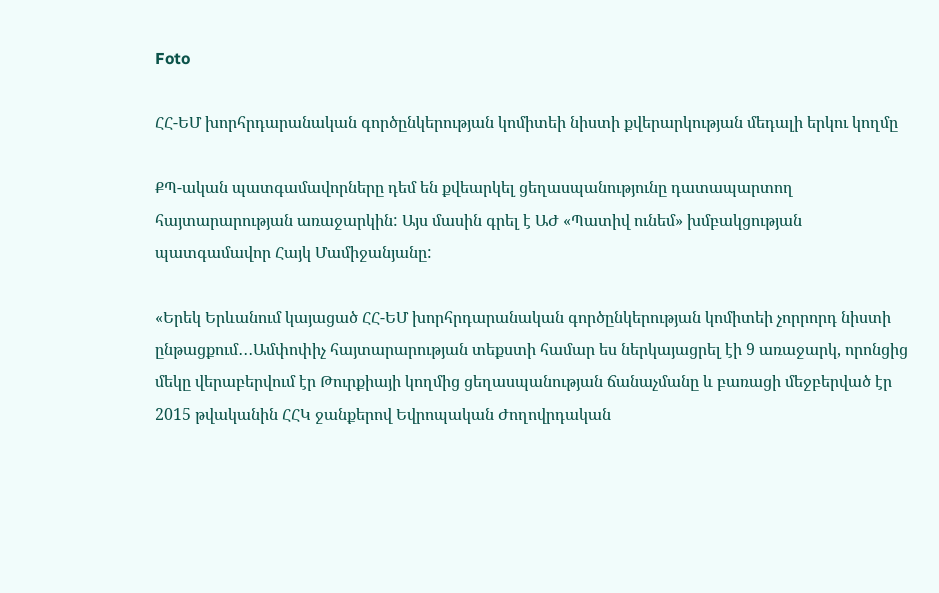Foto

ՀՀ-ԵՄ խորհրդարանական գործընկերության կոմիտեի նիստի քվերարկության մեդալի երկու կողմը

ՔՊ-ական պատգամավորները դեմ են քվեարկել ցեղասպանությունը դատապարտող հայտարարության առաջարկին: Այս մասին գրել է ԱԺ «Պատիվ ունեմ» խմբակցության պատգամավոր Հայկ Մամիջանյանը:

«Երեկ Երևանում կայացած ՀՀ-ԵՄ խորհրդարանական գործընկերության կոմիտեի չորրորդ նիստի ընթացքում․․․Ամփոփիչ հայտարարության տեքստի համար ես ներկայացրել էի 9 առաջարկ, որոնցից մեկը վերաբերվում էր Թուրքիայի կողմից ցեղասպանության ճանաչմանը և բառացի մեջբերված էր 2015 թվականին ՀՀԿ ջանքերով Եվրոպական Ժողովրդական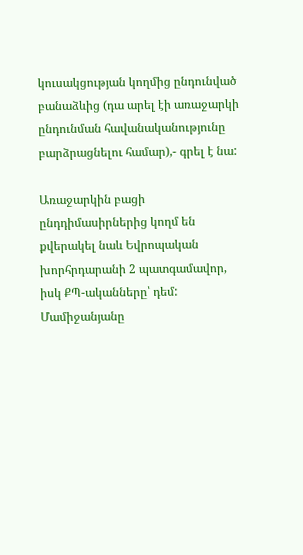կուսակցության կողմից ընդունված բանաձևից (դա արել էի առաջարկի ընդունման հավանականությունը բարձրացնելու համար),- գրել է նա:

Առաջարկին բացի ընդդիմասիրներից կողմ են քվերակել նաև Եվրոպական խորհրդարանի 2 պատգամավոր, իսկ ՔՊ-ականները՝ դեմ: Մամիջանյանը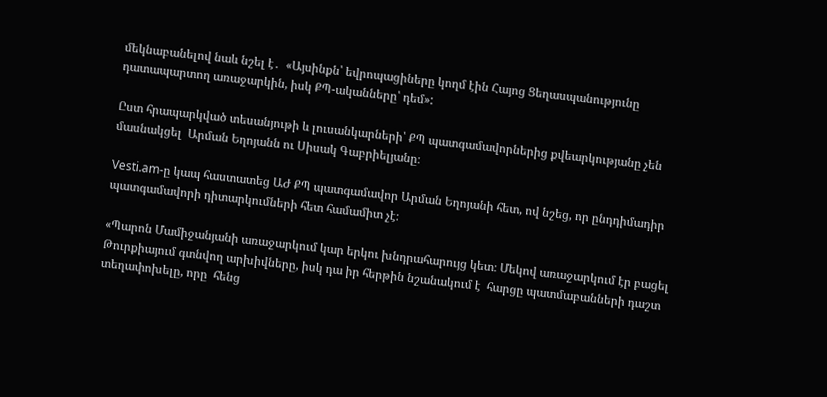մեկնաբանելով նաև նշել է․  «Այսինքն՝ եվրոպացիները կողմ էին Հայոց Ցեղասպանությունը դատապարտող առաջարկին, իսկ ՔՊ-ականները՝ դեմ»:

Ըստ հրապարկված տեսանյութի և լուսանկարների՝ ՔՊ պատգամավորներից քվեարկությանը չեն մասնակցել  Արման Եղոյանն ու Սիսակ Գաբրիելյանը։

Vesti.am-ը կապ հաստատեց ԱԺ ՔՊ պատգամավոր Արման Եղոյանի հետ, ով նշեց, որ ընդդիմադիր պատգամավորի դիտարկումների հետ համամիտ չէ։

«Պարոն Մամիջանյանի առաջարկում կար երկու խնդրահարույց կետ։ Մեկով առաջարկում էր բացել Թուրքիայում գտնվող արխիվները, իսկ դա իր հերթին նշանակում է  հարցը պատմաբանների դաշտ տեղափոխելը, որը  հենց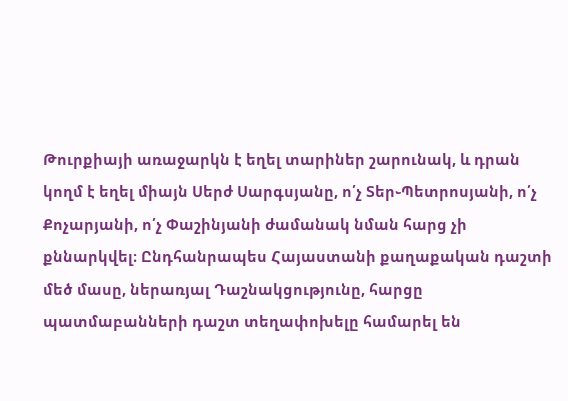Թուրքիայի առաջարկն է եղել տարիներ շարունակ, և դրան կողմ է եղել միայն Սերժ Սարգսյանը, ո՛չ Տեր֊Պետրոսյանի, ո՛չ Քոչարյանի, ո՛չ Փաշինյանի ժամանակ նման հարց չի քննարկվել։ Ընդհանրապես Հայաստանի քաղաքական դաշտի մեծ մասը, ներառյալ Դաշնակցությունը, հարցը պատմաբանների դաշտ տեղափոխելը համարել են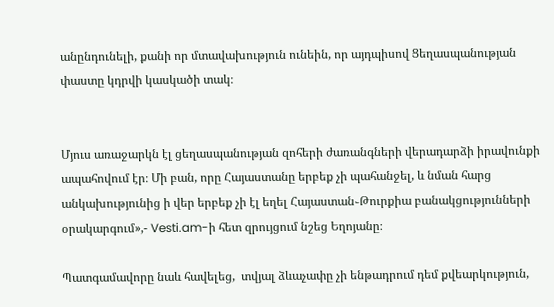անընդունելի, քանի որ մտավախություն ունեին, որ այդպիսով Ցեղասպանության փաստը կդրվի կասկածի տակ։


Մյուս առաջարկն էլ ցեղասպանության զոհերի ժառանգների վերադարձի իրավունքի ապահովում էր։ Մի բան, որը Հայաստանը երբեք չի պահանջել, և նման հարց անկախությունից ի վեր երբեք չի էլ եղել Հայաստան֊Թուրքիա բանակցությունների օրակարգում»,- Vesti.am-ի հետ զրույցում նշեց Եղոյանը։

Պատգամավորը նաև հավելեց,  տվյալ ձևաչափը չի ենթադրում դեմ քվեարկություն,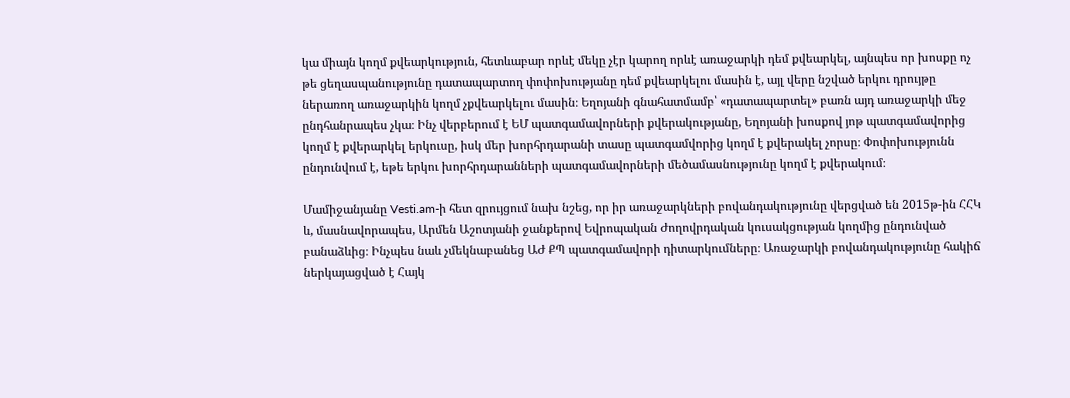կա միայն կողմ քվեարկություն, հետևաբար որևէ մեկը չէր կարող որևէ առաջարկի դեմ քվեարկել, այնպես որ խոսքը ոչ թե ցեղասպանությունը դատապարտող փոփոխությանը դեմ քվեարկելու մասին է, այլ վերը նշված երկու դրույթը ներառող առաջարկին կողմ չքվեարկելու մասին։ Եղոյանի գնահատմամբ՝ «դատապարտել» բառն այդ առաջարկի մեջ ընդհանրապես չկա։ Ինչ վերբերում է ԵՄ պատգամավորների քվերակությանը, Եղոյանի խոսքով յոթ պատգամավորից կողմ է քվերարկել երկուսը, իսկ մեր խորհրդարանի տասը պատգամվորից կողմ է քվերակել չորսը։ Փոփոխությունն ընդունվում է, եթե երկու խորհրդարանների պատգամավորների մեծամասնությունը կողմ է քվերակում։

Մամիջանյանը Vesti.am-ի հետ զրույցում նախ նշեց, որ իր առաջարկների բովանդակությունը վերցված են 2015թ-ին ՀՀԿ և, մասնավորապես, Արմեն Աշոտյանի ջանքերով Եվրոպական Ժողովրդական կուսակցության կողմից ընդունված բանաձևից։ Ինչպես նաև չմեկնաբանեց ԱԺ ՔՊ պատգամավորի դիտարկումները։ Առաջարկի բովանդակությունը հակիճ ներկայացված է Հայկ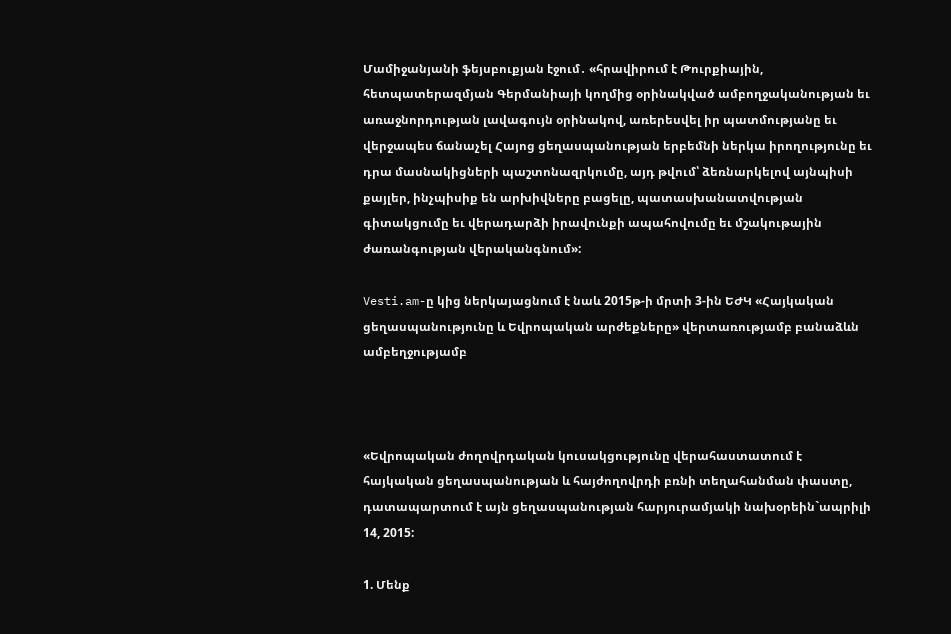Մամիջանյանի ֆեյսբուքյան էջում․ «հրավիրում է Թուրքիային, հետպատերազմյան Գերմանիայի կողմից օրինակված ամբողջականության եւ առաջնորդության լավագույն օրինակով, առերեսվել իր պատմությանը եւ վերջապես ճանաչել Հայոց ցեղասպանության երբեմնի ներկա իրողությունը եւ դրա մասնակիցների պաշտոնազրկումը, այդ թվում՝ ձեռնարկելով այնպիսի քայլեր, ինչպիսիք են արխիվները բացելը, պատասխանատվության գիտակցումը եւ վերադարձի իրավունքի ապահովումը եւ մշակութային ժառանգության վերականգնում»:

Vesti.am-ը կից ներկայացնում է նաև 2015թ-ի մրտի 3-ին ԵԺԿ «Հայկական ցեղասպանությունը և Եվրոպական արժեքները» վերտառությամբ բանաձևն ամբեղջությամբ



«Եվրոպական ժողովրդական կուսակցությունը վերահաստատում է հայկական ցեղասպանության և հայժողովրդի բռնի տեղահանման փաստը, դատապարտում է այն ցեղասպանության հարյուրամյակի նախօրեին`ապրիլի 14, 2015:

1. Մենք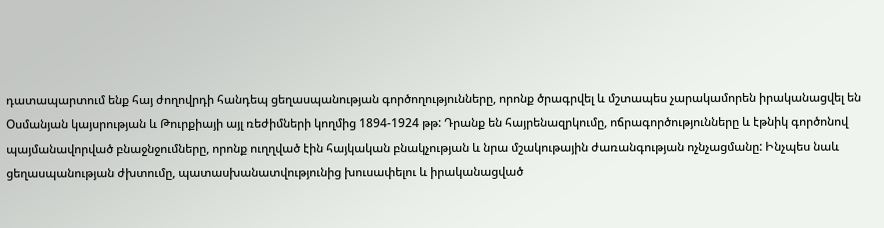դատապարտում ենք հայ ժողովրդի հանդեպ ցեղասպանության գործողությունները, որոնք ծրագրվել և մշտապես չարակամորեն իրականացվել են Օսմանյան կայսրության և Թուրքիայի այլ ռեժիմների կողմից 1894-1924 թթ: Դրանք են հայրենազրկումը, ոճրագործությունները և էթնիկ գործոնով պայմանավորված բնաջնջումները, որոնք ուղղված էին հայկական բնակչության և նրա մշակութային ժառանգության ոչնչացմանը: Ինչպես նաև ցեղասպանության ժխտումը, պատասխանատվությունից խուսափելու և իրականացված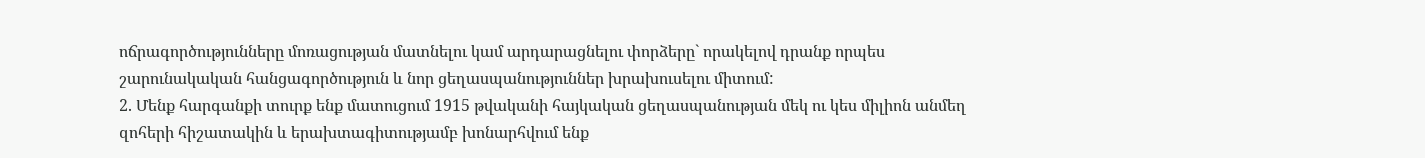ոճրագործությունները մոռացության մատնելու կամ արդարացնելու փորձերը` որակելով դրանք որպես շարունակական հանցագործություն և նոր ցեղասպանություններ խրախուսելու միտում:
2. Մենք հարգանքի տուրք ենք մատուցում 1915 թվականի հայկական ցեղասպանության մեկ ու կես միլիոն անմեղ զոհերի հիշատակին և երախտագիտությամբ խոնարհվում ենք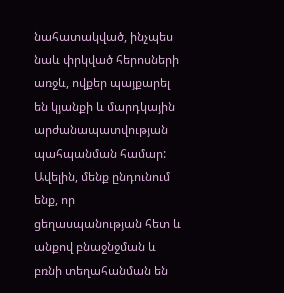նահատակված, ինչպես նաև փրկված հերոսների առջև, ովքեր պայքարել են կյանքի և մարդկային արժանապատվության պահպանման համար: Ավելին, մենք ընդունում ենք, որ ցեղասպանության հետ և անքով բնաջնջման և բռնի տեղահանման են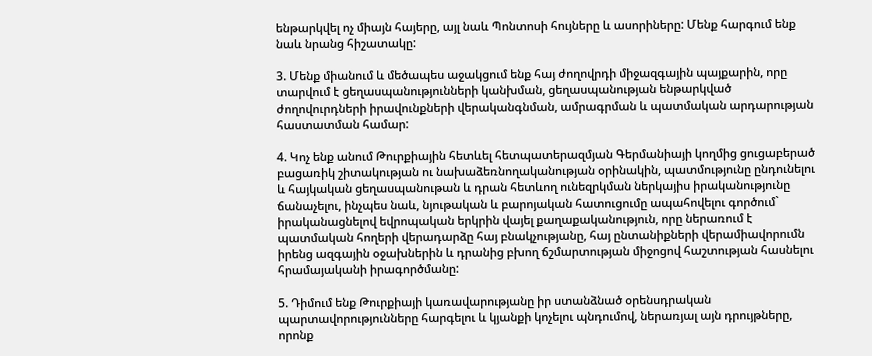ենթարկվել ոչ միայն հայերը, այլ նաև Պոնտոսի հույները և ասորիները: Մենք հարգում ենք նաև նրանց հիշատակը:

3. Մենք միանում և մեծապես աջակցում ենք հայ ժողովրդի միջազգային պայքարին, որը տարվում է ցեղասպանությունների կանխման, ցեղասպանության ենթարկված ժողովուրդների իրավունքների վերականգնման, ամրագրման և պատմական արդարության հաստատման համար:

4. Կոչ ենք անում Թուրքիային հետևել հետպատերազմյան Գերմանիայի կողմից ցուցաբերած բացառիկ շիտակության ու նախաձեռնողականության օրինակին, պատմությունը ընդունելու և հայկական ցեղասպանութան և դրան հետևող ունեզրկման ներկայիս իրականությունը ճանաչելու, ինչպես նաև, նյութական և բարոյական հատուցումը ապահովելու գործում` իրականացնելով եվրոպական երկրին վայել քաղաքականություն, որը ներառում է պատմական հողերի վերադարձը հայ բնակչությանը, հայ ընտանիքների վերամիավորումն իրենց ազգային օջախներին և դրանից բխող ճշմարտության միջոցով հաշտության հասնելու հրամայականի իրագործմանը:

5. Դիմում ենք Թուրքիայի կառավարությանը իր ստանձնած օրենսդրական պարտավորությունները հարգելու և կյանքի կոչելու պնդումով, ներառյալ այն դրույթները, որոնք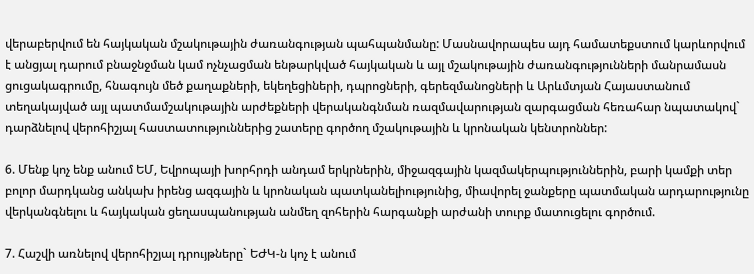վերաբերվում են հայկական մշակութային ժառանգության պահպանմանը: Մասնավորապես այդ համատեքստում կարևորվում է անցյալ դարում բնաջնջման կամ ոչնչացման ենթարկված հայկական և այլ մշակութային ժառանգությունների մանրամասն ցուցակագրումը, հնագույն մեծ քաղաքների, եկեղեցիների, դպրոցների, գերեզմանոցների և Արևմտյան Հայաստանում տեղակայված այլ պատմամշակութային արժեքների վերականգնման ռազմավարության զարգացման հեռահար նպատակով` դարձնելով վերոհիշյալ հաստատություններից շատերը գործող մշակութային և կրոնական կենտրոններ:

6. Մենք կոչ ենք անում ԵՄ, Եվրոպայի խորհրդի անդամ երկրներին, միջազգային կազմակերպություններին, բարի կամքի տեր բոլոր մարդկանց անկախ իրենց ազգային և կրոնական պատկանելիությունից, միավորել ջանքերը պատմական արդարությունը վերկանգնելու և հայկական ցեղասպանության անմեղ զոհերին հարգանքի արժանի տուրք մատուցելու գործում.

7. Հաշվի առնելով վերոհիշյալ դրույթները` ԵԺԿ-ն կոչ է անում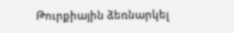Թուրքիային ձեռնարկել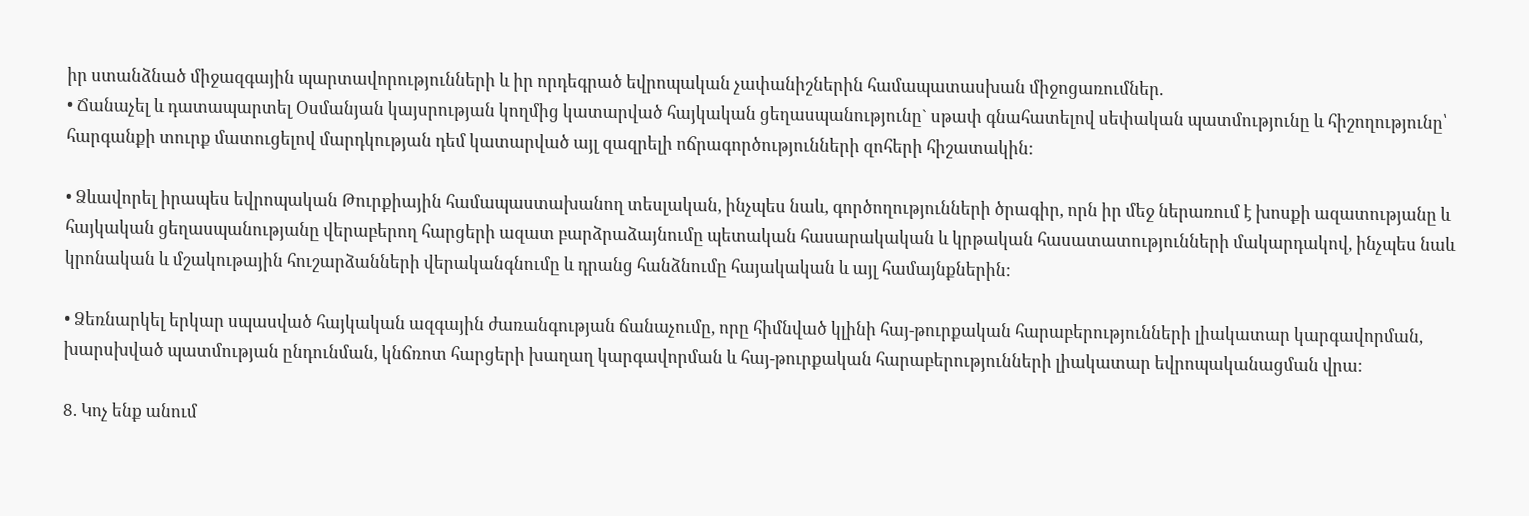իր ստանձնած միջազգային պարտավորությունների և իր որդեգրած եվրոպական չափանիշներին համապատասխան միջոցառումներ.
• Ճանաչել և դատապարտել Օսմանյան կայսրության կողմից կատարված հայկական ցեղասպանությունը` սթափ գնահատելով սեփական պատմությունը և հիշողությունը՝ հարգանքի տուրք մատուցելով մարդկության դեմ կատարված այլ զազրելի ոճրագործությունների զոհերի հիշատակին:

• Ձևավորել իրապես եվրոպական Թուրքիային համապաստախանող տեսլական, ինչպես նաև, գործողությունների ծրագիր, որն իր մեջ ներառում է խոսքի ազատությանը և հայկական ցեղասպանությանը վերաբերող հարցերի ազատ բարձրաձայնումը պետական հասարակական և կրթական հասատատությունների մակարդակով, ինչպես նաև կրոնական և մշակութային հուշարձանների վերականգնումը և դրանց հանձնումը հայակական և այլ համայնքներին:

• Ձեռնարկել երկար սպասված հայկական ազգային ժառանգության ճանաչումը, որը հիմնված կլինի հայ-թուրքական հարաբերությունների լիակատար կարգավորման, խարսխված պատմության ընդունման, կնճռոտ հարցերի խաղաղ կարգավորման և հայ-թուրքական հարաբերությունների լիակատար եվրոպականացման վրա:

8. Կոչ ենք անում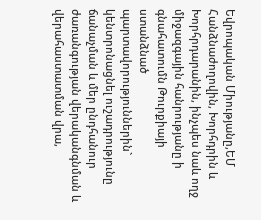Եվրոպական Միությանը,ԵՄ Հանձնաժողովին, Խորհդրին և Խորհրդարանին, ինչպես նաև ողջ միջազգային հանրությանը ի գնահատումն Թուրքիայի ստանձնած պարտավորություններին` կենտրոնացնել ուշադրությունը ճանաչման և մեր ընդհանուր ժառանգության վերականգնման և վերահաստատման վրա,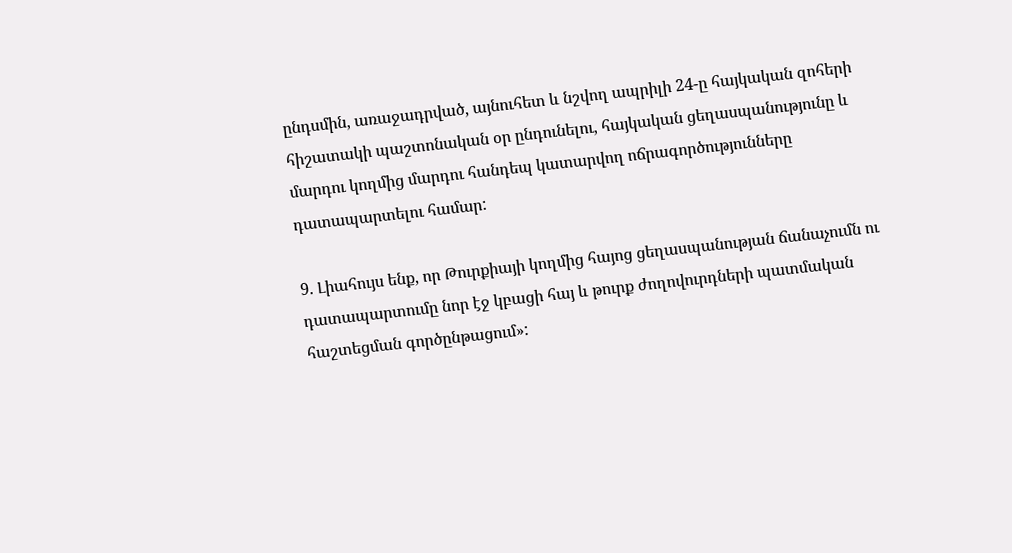ընդսմին, առաջադրված, այնուհետ և նշվող ապրիլի 24-ը հայկական զոհերի հիշատակի պաշտոնական օր ընդունելու, հայկական ցեղասպանությունը և մարդու կողմից մարդու հանդեպ կատարվող ոճրագործությունները դատապարտելու համար:

9. Լիահույս ենք, որ Թուրքիայի կողմից հայոց ցեղասպանության ճանաչումն ու դատապարտումը նոր էջ կբացի հայ և թուրք ժողովուրդների պատմական հաշտեցման գործընթացում»: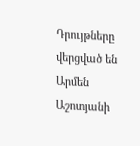Դրույթները վերցված են Արմեն Աշոտյանի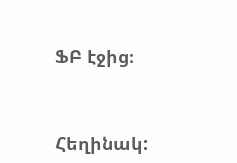ՖԲ էջից։



Հեղինակ: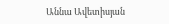Աննա Ավետիսյան